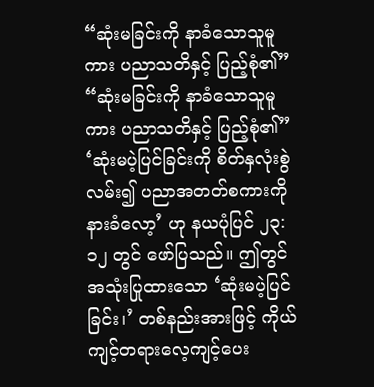“ဆုံးမခြင်းကို နာခံသောသူမူကား ပညာသတိနှင့် ပြည့်စုံ၏”
“ဆုံးမခြင်းကို နာခံသောသူမူကား ပညာသတိနှင့် ပြည့်စုံ၏”
‘ဆုံးမပဲ့ပြင်ခြင်းကို စိတ်နှလုံးစွဲလမ်း၍ ပညာအတတ်စကားကို နားခံလော့’ ဟု နယပုံပြင် ၂၃:၁၂ တွင် ဖော်ပြသည်။ ဤတွင်အသုံးပြုထားသော ‘ဆုံးမပဲ့ပြင်ခြင်း၊’ တစ်နည်းအားဖြင့် ကိုယ်ကျင့်တရားလေ့ကျင့်ပေး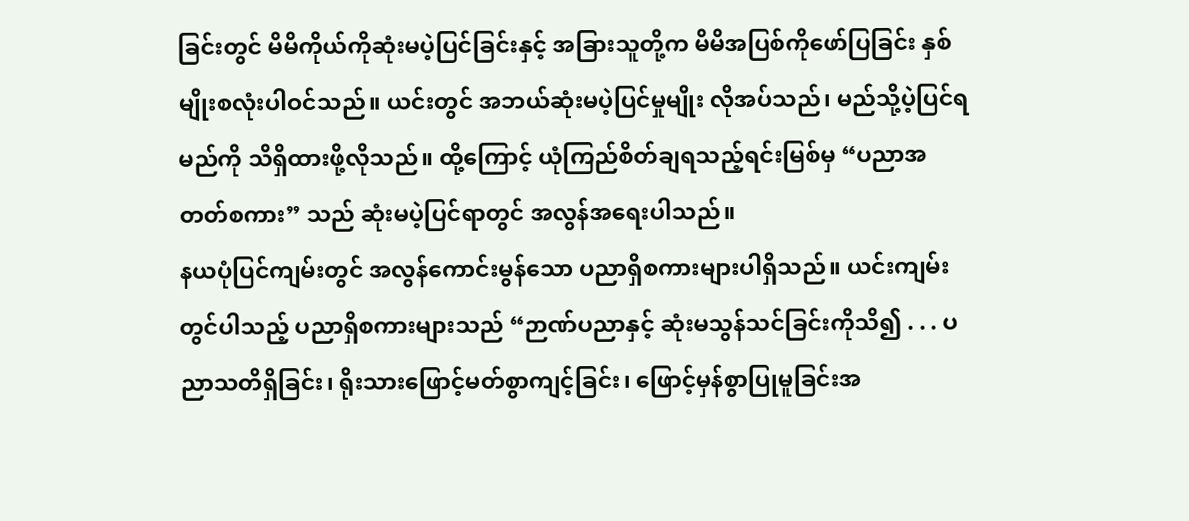ခြင်းတွင် မိမိကိုယ်ကိုဆုံးမပဲ့ပြင်ခြင်းနှင့် အခြားသူတို့က မိမိအပြစ်ကိုဖော်ပြခြင်း နှစ်မျိုးစလုံးပါဝင်သည်။ ယင်းတွင် အဘယ်ဆုံးမပဲ့ပြင်မှုမျိုး လိုအပ်သည်၊ မည်သို့ပဲ့ပြင်ရမည်ကို သိရှိထားဖို့လိုသည်။ ထို့ကြောင့် ယုံကြည်စိတ်ချရသည့်ရင်းမြစ်မှ “ပညာအတတ်စကား” သည် ဆုံးမပဲ့ပြင်ရာတွင် အလွန်အရေးပါသည်။
နယပုံပြင်ကျမ်းတွင် အလွန်ကောင်းမွန်သော ပညာရှိစကားများပါရှိသည်။ ယင်းကျမ်းတွင်ပါသည့် ပညာရှိစကားများသည် “ဉာဏ်ပညာနှင့် ဆုံးမသွန်သင်ခြင်းကိုသိ၍ . . . ပညာသတိရှိခြင်း၊ ရိုးသားဖြောင့်မတ်စွာကျင့်ခြင်း၊ ဖြောင့်မှန်စွာပြုမူခြင်းအ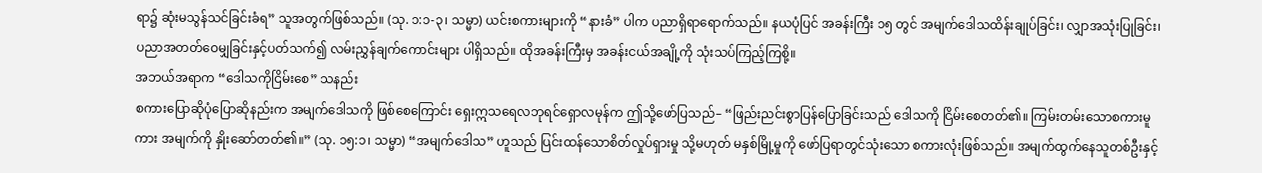ရာ၌ ဆုံးမသွန်သင်ခြင်းခံရ” သူအတွက်ဖြစ်သည်။ (သု. ၁:၁-၃၊ သမ္မာ) ယင်းစကားများကို “နားခံ” ပါက ပညာရှိရာရောက်သည်။ နယပုံပြင် အခန်းကြီး ၁၅ တွင် အမျက်ဒေါသထိန်းချုပ်ခြင်း၊ လျှာအသုံးပြုခြင်း၊ ပညာအတတ်ဝေမျှခြင်းနှင့်ပတ်သက်၍ လမ်းညွှန်ချက်ကောင်းများ ပါရှိသည်။ ထိုအခန်းကြီးမှ အခန်းငယ်အချို့ကို သုံးသပ်ကြည့်ကြစို့။
အဘယ်အရာက “ဒေါသကိုငြိမ်းစေ” သနည်း
စကားပြောဆိုပုံပြောဆိုနည်းက အမျက်ဒေါသကို ဖြစ်စေကြောင်း ရှေးဣသရေလဘုရင်ရှောလမုန်က ဤသို့ဖော်ပြသည်– “ဖြည်းညင်းစွာပြန်ပြောခြင်းသည် ဒေါသကို ငြိမ်းစေတတ်၏။ ကြမ်းတမ်းသောစကားမူကား အမျက်ကို နှိုးဆော်တတ်၏။” (သု. ၁၅:၁၊ သမ္မာ) “အမျက်ဒေါသ” ဟူသည် ပြင်းထန်သောစိတ်လှုပ်ရှားမှု သို့မဟုတ် မနှစ်မြို့မှုကို ဖော်ပြရာတွင်သုံးသော စကားလုံးဖြစ်သည်။ အမျက်ထွက်နေသူတစ်ဦးနှင့်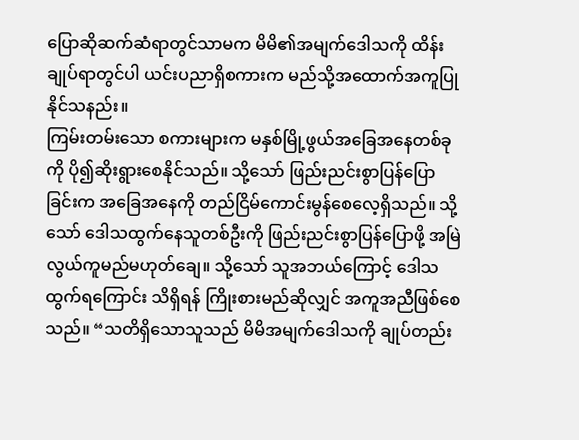ပြောဆိုဆက်ဆံရာတွင်သာမက မိမိ၏အမျက်ဒေါသကို ထိန်းချုပ်ရာတွင်ပါ ယင်းပညာရှိစကားက မည်သို့အထောက်အကူပြုနိုင်သနည်း။
ကြမ်းတမ်းသော စကားများက မနှစ်မြို့ဖွယ်အခြေအနေတစ်ခုကို ပို၍ဆိုးရွားစေနိုင်သည်။ သို့သော် ဖြည်းညင်းစွာပြန်ပြောခြင်းက အခြေအနေကို တည်ငြိမ်ကောင်းမွန်စေလေ့ရှိသည်။ သို့သော် ဒေါသထွက်နေသူတစ်ဦးကို ဖြည်းညင်းစွာပြန်ပြောဖို့ အမြဲလွယ်ကူမည်မဟုတ်ချေ။ သို့သော် သူအဘယ်ကြောင့် ဒေါသထွက်ရကြောင်း သိရှိရန် ကြိုးစားမည်ဆိုလျှင် အကူအညီဖြစ်စေသည်။ “သတိရှိသောသူသည် မိမိအမျက်ဒေါသကို ချုပ်တည်း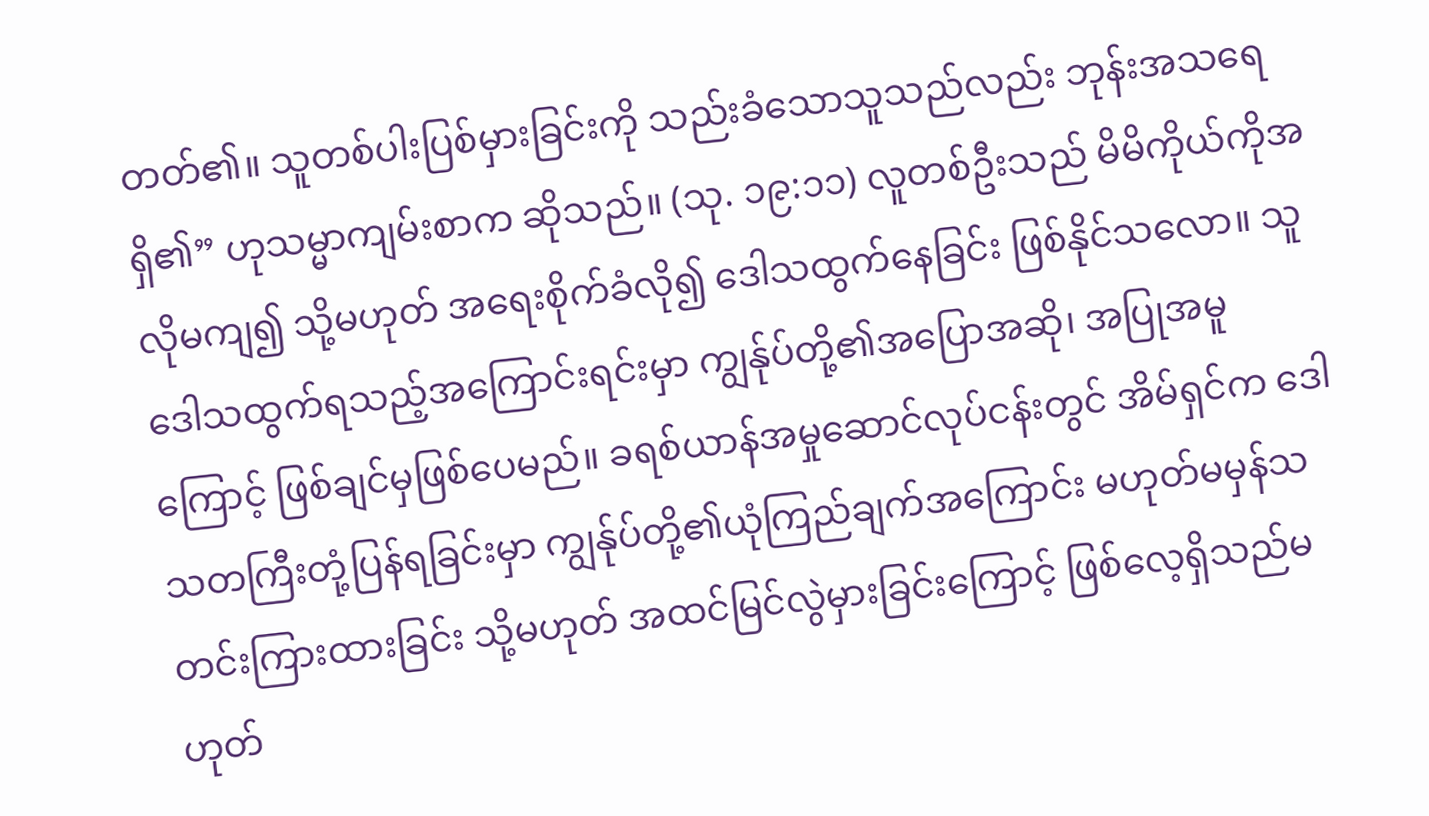တတ်၏။ သူတစ်ပါးပြစ်မှားခြင်းကို သည်းခံသောသူသည်လည်း ဘုန်းအသရေရှိ၏” ဟုသမ္မာကျမ်းစာက ဆိုသည်။ (သု. ၁၉:၁၁) လူတစ်ဦးသည် မိမိကိုယ်ကိုအလိုမကျ၍ သို့မဟုတ် အရေးစိုက်ခံလို၍ ဒေါသထွက်နေခြင်း ဖြစ်နိုင်သလော။ သူဒေါသထွက်ရသည့်အကြောင်းရင်းမှာ ကျွန်ုပ်တို့၏အပြောအဆို၊ အပြုအမူကြောင့် ဖြစ်ချင်မှဖြစ်ပေမည်။ ခရစ်ယာန်အမှုဆောင်လုပ်ငန်းတွင် အိမ်ရှင်က ဒေါသတကြီးတုံ့ပြန်ရခြင်းမှာ ကျွန်ုပ်တို့၏ယုံကြည်ချက်အကြောင်း မဟုတ်မမှန်သတင်းကြားထားခြင်း သို့မဟုတ် အထင်မြင်လွဲမှားခြင်းကြောင့် ဖြစ်လေ့ရှိသည်မဟုတ်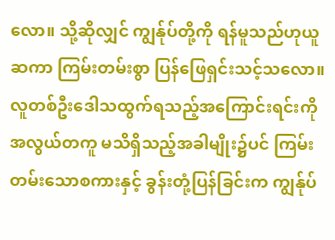လော။ သို့ဆိုလျှင် ကျွန်ုပ်တို့ကို ရန်မူသည်ဟုယူဆကာ ကြမ်းတမ်းစွာ ပြန်ဖြေရှင်းသင့်သလော။ လူတစ်ဦးဒေါသထွက်ရသည့်အကြောင်းရင်းကို အလွယ်တကူ မသိရှိသည့်အခါမျိုး၌ပင် ကြမ်းတမ်းသောစကားနှင့် ခွန်းတုံ့ပြန်ခြင်းက ကျွန်ုပ်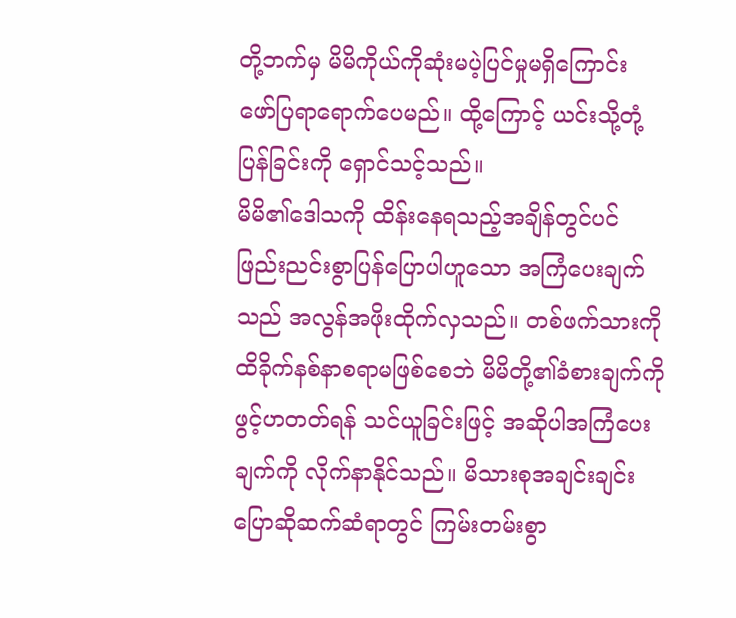တို့ဘက်မှ မိမိကိုယ်ကိုဆုံးမပဲ့ပြင်မှုမရှိကြောင်း ဖော်ပြရာရောက်ပေမည်။ ထို့ကြောင့် ယင်းသို့တုံ့ပြန်ခြင်းကို ရှောင်သင့်သည်။
မိမိ၏ဒေါသကို ထိန်းနေရသည့်အချိန်တွင်ပင် ဖြည်းညင်းစွာပြန်ပြောပါဟူသော အကြံပေးချက်သည် အလွန်အဖိုးထိုက်လှသည်။ တစ်ဖက်သားကို ထိခိုက်နစ်နာစရာမဖြစ်စေဘဲ မိမိတို့၏ခံစားချက်ကို ဖွင့်ဟတတ်ရန် သင်ယူခြင်းဖြင့် အဆိုပါအကြံပေးချက်ကို လိုက်နာနိုင်သည်။ မိသားစုအချင်းချင်း ပြောဆိုဆက်ဆံရာတွင် ကြမ်းတမ်းစွာ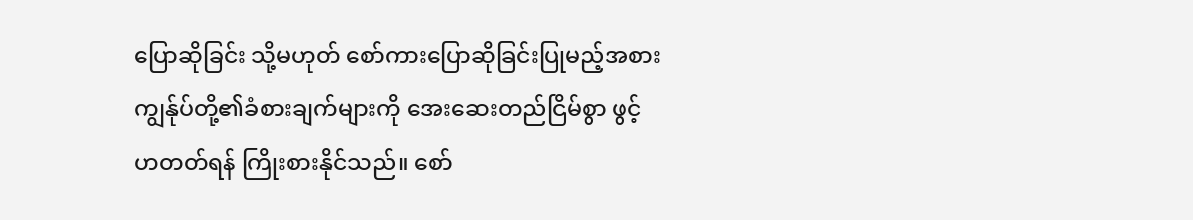ပြောဆိုခြင်း သို့မဟုတ် စော်ကားပြောဆိုခြင်းပြုမည့်အစား ကျွန်ုပ်တို့၏ခံစားချက်များကို အေးဆေးတည်ငြိမ်စွာ ဖွင့်ဟတတ်ရန် ကြိုးစားနိုင်သည်။ စော်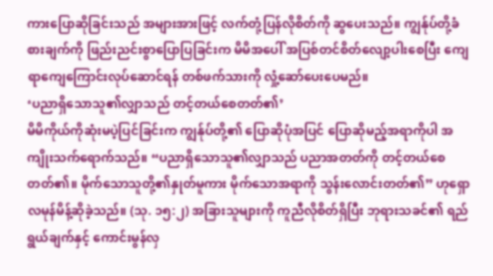ကားပြောဆိုခြင်းသည် အများအားဖြင့် လက်တုံ့ပြန်လိုစိတ်ကို ဆွပေးသည်။ ကျွန်ုပ်တို့ခံစားချက်ကို ဖြည်းညင်းစွာပြောပြခြင်းက မိမိအပေါ် အပြစ်တင်စိတ်လျော့ပါးစေပြီး ကျေရာကျေကြောင်းလုပ်ဆောင်ရန် တစ်ဖက်သားကို လှုံ့ဆော်ပေးပေမည်။
‘ပညာရှိသောသူ၏လျှာသည် တင့်တယ်စေတတ်၏’
မိမိကိုယ်ကိုဆုံးမပဲ့ပြင်ခြင်းက ကျွန်ုပ်တို့၏ ပြောဆိုပုံအပြင် ပြောဆိုမည့်အရာကိုပါ အကျိုးသက်ရောက်သည်။ “ပညာရှိသောသူ၏လျှာသည် ပညာအတတ်ကို တင့်တယ်စေတတ်၏။ မိုက်သောသူတို့၏နှုတ်မူကား မိုက်သောအရာကို သွန်းလောင်းတတ်၏” ဟုရှောလမုန်မိန့်ဆိုခဲ့သည်။ (သု. ၁၅:၂) အခြားသူများကို ကူညီလိုစိတ်ရှိပြီး ဘုရားသခင်၏ ရည်ရွယ်ချက်နှင့် ကောင်းမွန်လှ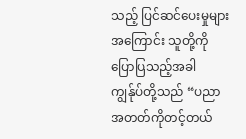သည့် ပြင်ဆင်ပေးမှုများအကြောင်း သူတို့ကိုပြောပြသည့်အခါ ကျွန်ုပ်တို့သည် “ပညာအတတ်ကိုတင့်တယ်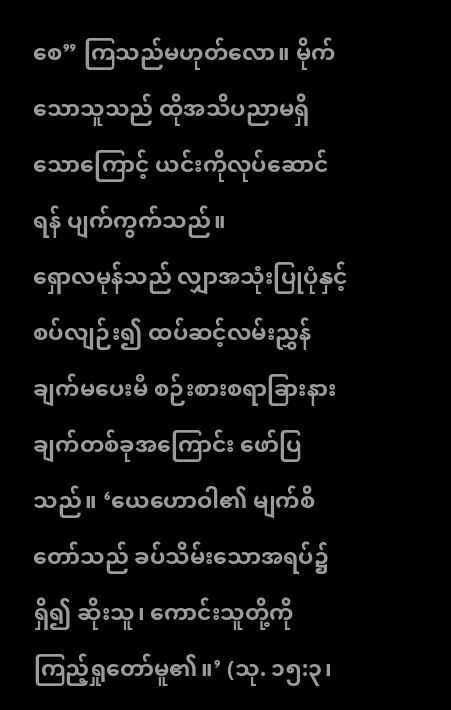စေ” ကြသည်မဟုတ်လော။ မိုက်သောသူသည် ထိုအသိပညာမရှိသောကြောင့် ယင်းကိုလုပ်ဆောင်ရန် ပျက်ကွက်သည်။
ရှောလမုန်သည် လျှာအသုံးပြုပုံနှင့်စပ်လျဉ်း၍ ထပ်ဆင့်လမ်းညွှန်ချက်မပေးမီ စဉ်းစားစရာခြားနားချက်တစ်ခုအကြောင်း ဖော်ပြသည်။ ‘ယေဟောဝါ၏ မျက်စိတော်သည် ခပ်သိမ်းသောအရပ်၌ရှိ၍ ဆိုးသူ၊ ကောင်းသူတို့ကို ကြည့်ရှုတော်မူ၏။’ (သု. ၁၅:၃၊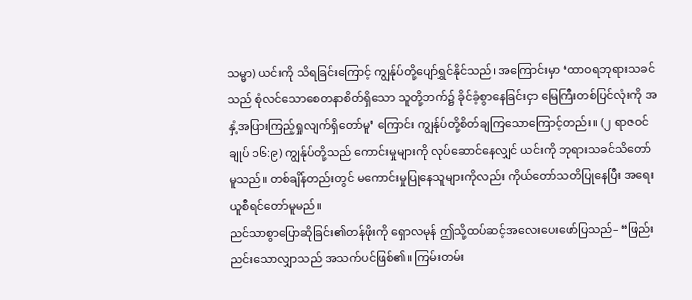သမ္မာ) ယင်းကို သိရခြင်းကြောင့် ကျွန်ုပ်တို့ပျော်ရွှင်နိုင်သည်၊ အကြောင်းမှာ ‘ထာဝရဘုရားသခင်သည် စုံလင်သောစေတနာစိတ်ရှိသော သူတို့ဘက်၌ ခိုင်ခံ့စွာနေခြင်းငှာ မြေကြီးတစ်ပြင်လုံးကို အနှံ့အပြားကြည့်ရှုလျက်ရှိတော်မူ’ ကြောင်း ကျွန်ုပ်တို့စိတ်ချကြသောကြောင့်တည်း။ (၂ ရာဇဝင်ချုပ် ၁၆:၉) ကျွန်ုပ်တို့သည် ကောင်းမှုများကို လုပ်ဆောင်နေလျှင် ယင်းကို ဘုရားသခင်သိတော်မူသည်။ တစ်ချိန်တည်းတွင် မကောင်းမှုပြုနေသူများကိုလည်း ကိုယ်တော်သတိပြုနေပြီး အရေးယူစီရင်တော်မူမည်။
ညင်သာစွာပြောဆိုခြင်း၏တန်ဖိုးကို ရှောလမုန် ဤသို့ထပ်ဆင့်အလေးပေးဖော်ပြသည်– “ဖြည်းညင်းသောလျှာသည် အသက်ပင်ဖြစ်၏။ ကြမ်းတမ်း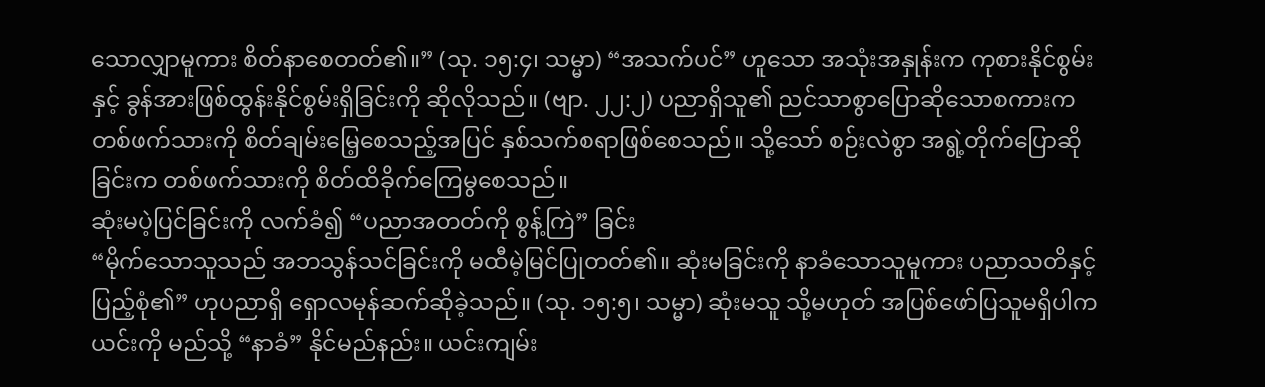သောလျှာမူကား စိတ်နာစေတတ်၏။” (သု. ၁၅:၄၊ သမ္မာ) “အသက်ပင်” ဟူသော အသုံးအနှုန်းက ကုစားနိုင်စွမ်းနှင့် ခွန်အားဖြစ်ထွန်းနိုင်စွမ်းရှိခြင်းကို ဆိုလိုသည်။ (ဗျာ. ၂၂:၂) ပညာရှိသူ၏ ညင်သာစွာပြောဆိုသောစကားက တစ်ဖက်သားကို စိတ်ချမ်းမြေ့စေသည့်အပြင် နှစ်သက်စရာဖြစ်စေသည်။ သို့သော် စဉ်းလဲစွာ အရွဲ့တိုက်ပြောဆိုခြင်းက တစ်ဖက်သားကို စိတ်ထိခိုက်ကြေမွစေသည်။
ဆုံးမပဲ့ပြင်ခြင်းကို လက်ခံ၍ “ပညာအတတ်ကို စွန့်ကြဲ” ခြင်း
“မိုက်သောသူသည် အဘသွန်သင်ခြင်းကို မထီမဲ့မြင်ပြုတတ်၏။ ဆုံးမခြင်းကို နာခံသောသူမူကား ပညာသတိနှင့်ပြည့်စုံ၏” ဟုပညာရှိ ရှောလမုန်ဆက်ဆိုခဲ့သည်။ (သု. ၁၅:၅၊ သမ္မာ) ဆုံးမသူ သို့မဟုတ် အပြစ်ဖော်ပြသူမရှိပါက ယင်းကို မည်သို့ “နာခံ” နိုင်မည်နည်း။ ယင်းကျမ်း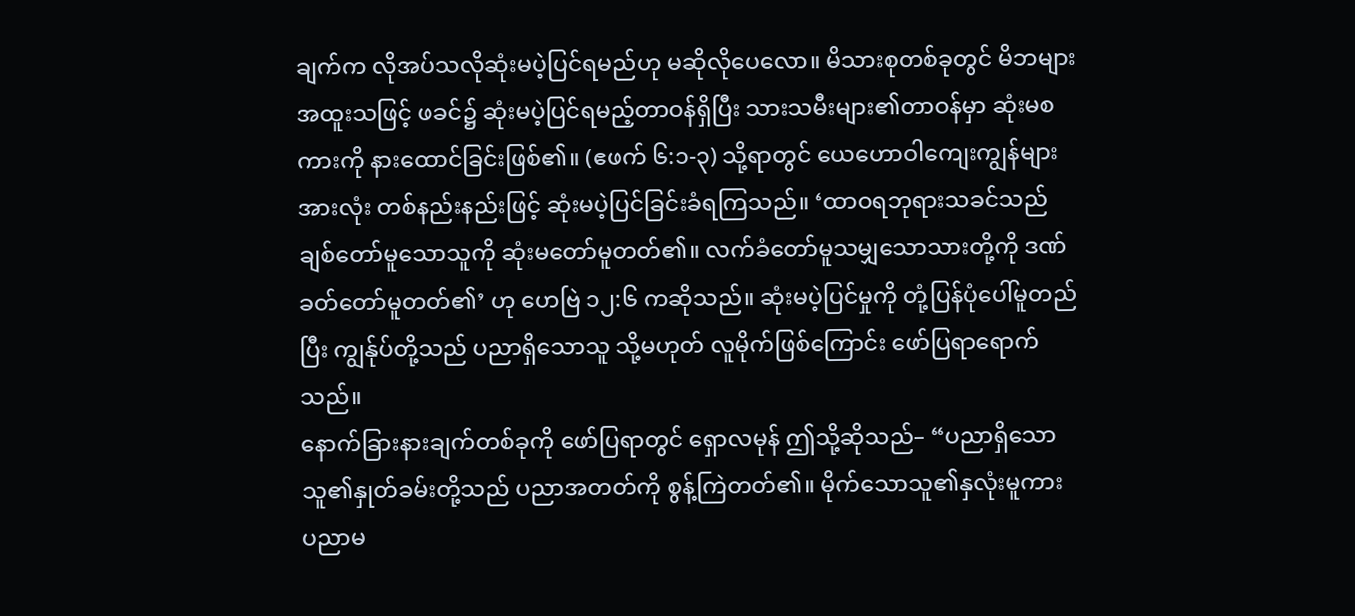ချက်က လိုအပ်သလိုဆုံးမပဲ့ပြင်ရမည်ဟု မဆိုလိုပေလော။ မိသားစုတစ်ခုတွင် မိဘများ အထူးသဖြင့် ဖခင်၌ ဆုံးမပဲ့ပြင်ရမည့်တာဝန်ရှိပြီး သားသမီးများ၏တာဝန်မှာ ဆုံးမစကားကို နားထောင်ခြင်းဖြစ်၏။ (ဧဖက် ၆:၁-၃) သို့ရာတွင် ယေဟောဝါကျေးကျွန်များအားလုံး တစ်နည်းနည်းဖြင့် ဆုံးမပဲ့ပြင်ခြင်းခံရကြသည်။ ‘ထာဝရဘုရားသခင်သည် ချစ်တော်မူသောသူကို ဆုံးမတော်မူတတ်၏။ လက်ခံတော်မူသမျှသောသားတို့ကို ဒဏ်ခတ်တော်မူတတ်၏’ ဟု ဟေဗြဲ ၁၂:၆ ကဆိုသည်။ ဆုံးမပဲ့ပြင်မှုကို တုံ့ပြန်ပုံပေါ်မူတည်ပြီး ကျွန်ုပ်တို့သည် ပညာရှိသောသူ သို့မဟုတ် လူမိုက်ဖြစ်ကြောင်း ဖော်ပြရာရောက်သည်။
နောက်ခြားနားချက်တစ်ခုကို ဖော်ပြရာတွင် ရှောလမုန် ဤသို့ဆိုသည်– “ပညာရှိသောသူ၏နှုတ်ခမ်းတို့သည် ပညာအတတ်ကို စွန့်ကြဲတတ်၏။ မိုက်သောသူ၏နှလုံးမူကား ပညာမ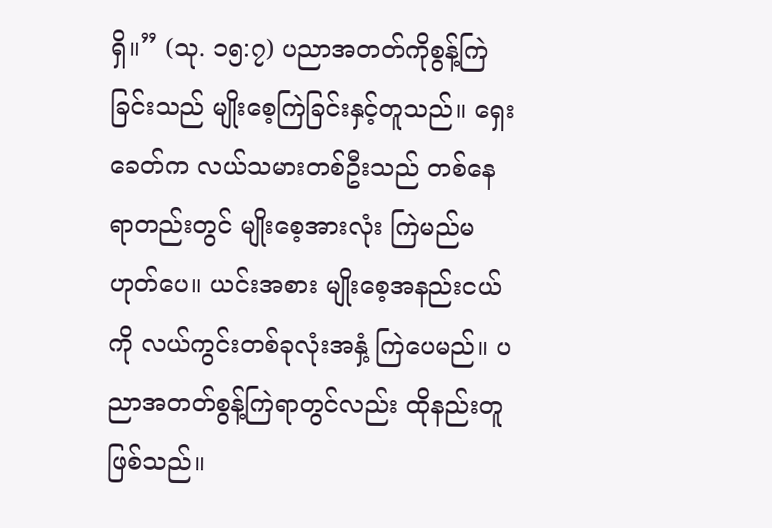ရှိ။” (သု. ၁၅:၇) ပညာအတတ်ကိုစွန့်ကြဲခြင်းသည် မျိုးစေ့ကြဲခြင်းနှင့်တူသည်။ ရှေးခေတ်က လယ်သမားတစ်ဦးသည် တစ်နေရာတည်းတွင် မျိုးစေ့အားလုံး ကြဲမည်မဟုတ်ပေ။ ယင်းအစား မျိုးစေ့အနည်းငယ်ကို လယ်ကွင်းတစ်ခုလုံးအနှံ့ ကြဲပေမည်။ ပညာအတတ်စွန့်ကြဲရာတွင်လည်း ထိုနည်းတူဖြစ်သည်။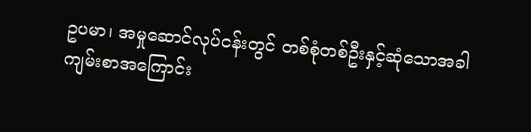ဥပမာ၊ အမှုဆောင်လုပ်ငန်းတွင် တစ်စုံတစ်ဦးနှင့်ဆုံသောအခါ ကျမ်းစာအကြောင်း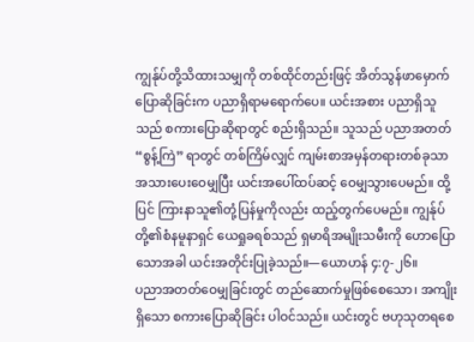ကျွန်ုပ်တို့သိထားသမျှကို တစ်ထိုင်တည်းဖြင့် အိတ်သွန်ဖာမှောက်ပြောဆိုခြင်းက ပညာရှိရာမရောက်ပေ။ ယင်းအစား ပညာရှိသူသည် စကားပြောဆိုရာတွင် စည်းရှိသည်။ သူသည် ပညာအတတ် “စွန့်ကြဲ” ရာတွင် တစ်ကြိမ်လျှင် ကျမ်းစာအမှန်တရားတစ်ခုသာ အသားပေးဝေမျှပြီး ယင်းအပေါ်ထပ်ဆင့် ဝေမျှသွားပေမည်။ ထို့ပြင် ကြားနာသူ၏တုံ့ပြန်မှုကိုလည်း ထည့်တွက်ပေမည်။ ကျွန်ုပ်တို့၏စံနမူနာရှင် ယေရှုခရစ်သည် ရှမာရိအမျိုးသမီးကို ဟောပြောသောအခါ ယင်းအတိုင်းပြုခဲ့သည်။—ယောဟန် ၄:၇-၂၆။
ပညာအတတ်ဝေမျှခြင်းတွင် တည်ဆောက်မှုဖြစ်စေသော၊ အကျိုးရှိသော စကားပြောဆိုခြင်း ပါဝင်သည်။ ယင်းတွင် ဗဟုသုတရစေ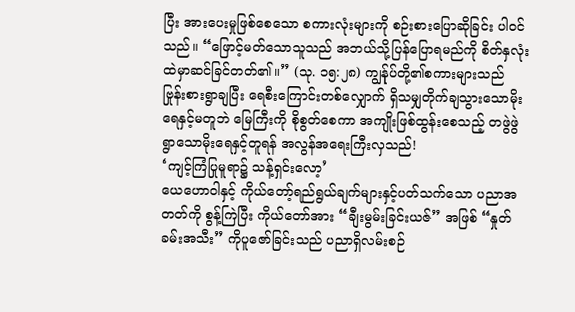ပြီး အားပေးမှုဖြစ်စေသော စကားလုံးများကို စဉ်းစားပြောဆိုခြင်း ပါဝင်သည်။ “ဖြောင့်မတ်သောသူသည် အဘယ်သို့ပြန်ပြောရမည်ကို စိတ်နှလုံးထဲမှာဆင်ခြင်တတ်၏။” (သု. ၁၅:၂၈) ကျွန်ုပ်တို့၏စကားများသည် ဗြုန်းစားရွာချပြီး ရေစီးကြောင်းတစ်လျှောက် ရှိသမျှတိုက်ချသွားသောမိုးရေနှင့်မတူဘဲ မြေကြီးကို စိုစွတ်စေကာ အကျိုးဖြစ်ထွန်းစေသည့် တဖွဲဖွဲရွာသောမိုးရေနှင့်တူရန် အလွန်အရေးကြီးလှသည်!
‘ကျင့်ကြံပြုမူရာ၌ သန့်ရှင်းလော့’
ယေဟောဝါနှင့် ကိုယ်တော့်ရည်ရွယ်ချက်များနှင့်ပတ်သက်သော ပညာအတတ်ကို စွန့်ကြဲပြီး ကိုယ်တော်အား “ချီးမွမ်းခြင်းယဇ်” အဖြစ် “နှုတ်ခမ်းအသီး” ကိုပူဇော်ခြင်းသည် ပညာရှိလမ်းစဉ်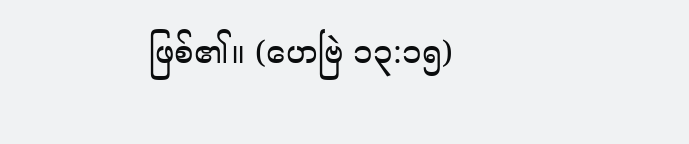ဖြစ်၏။ (ဟေဗြဲ ၁၃:၁၅)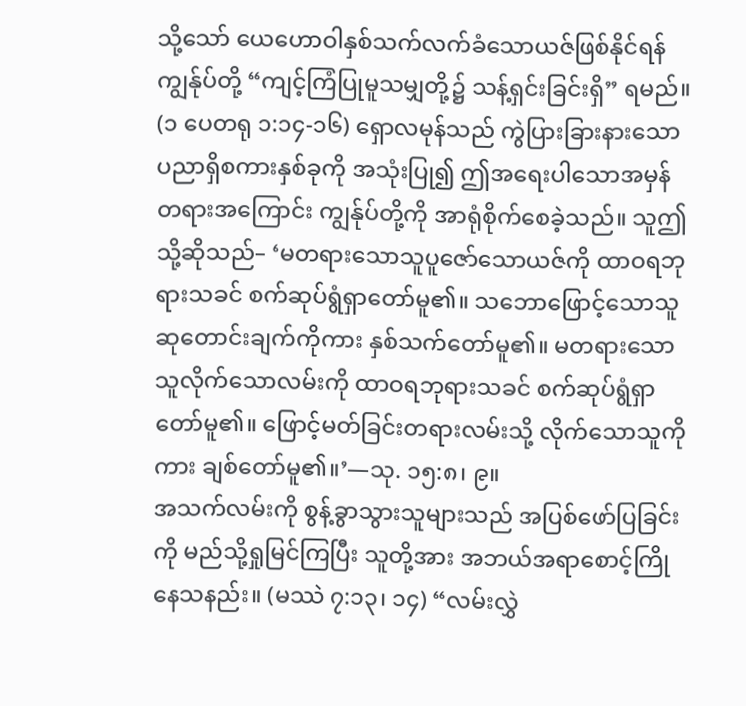သို့သော် ယေဟောဝါနှစ်သက်လက်ခံသောယဇ်ဖြစ်နိုင်ရန် ကျွန်ုပ်တို့ “ကျင့်ကြံပြုမူသမျှတို့၌ သန့်ရှင်းခြင်းရှိ” ရမည်။ (၁ ပေတရု ၁:၁၄-၁၆) ရှောလမုန်သည် ကွဲပြားခြားနားသော ပညာရှိစကားနှစ်ခုကို အသုံးပြု၍ ဤအရေးပါသောအမှန်တရားအကြောင်း ကျွန်ုပ်တို့ကို အာရုံစိုက်စေခဲ့သည်။ သူဤသို့ဆိုသည်– ‘မတရားသောသူပူဇော်သောယဇ်ကို ထာဝရဘုရားသခင် စက်ဆုပ်ရွံရှာတော်မူ၏။ သဘောဖြောင့်သောသူ ဆုတောင်းချက်ကိုကား နှစ်သက်တော်မူ၏။ မတရားသောသူလိုက်သောလမ်းကို ထာဝရဘုရားသခင် စက်ဆုပ်ရွံရှာတော်မူ၏။ ဖြောင့်မတ်ခြင်းတရားလမ်းသို့ လိုက်သောသူကိုကား ချစ်တော်မူ၏။’—သု. ၁၅:၈၊ ၉။
အသက်လမ်းကို စွန့်ခွာသွားသူများသည် အပြစ်ဖော်ပြခြင်းကို မည်သို့ရှုမြင်ကြပြီး သူတို့အား အဘယ်အရာစောင့်ကြိုနေသနည်း။ (မဿဲ ၇:၁၃၊ ၁၄) “လမ်းလွှဲ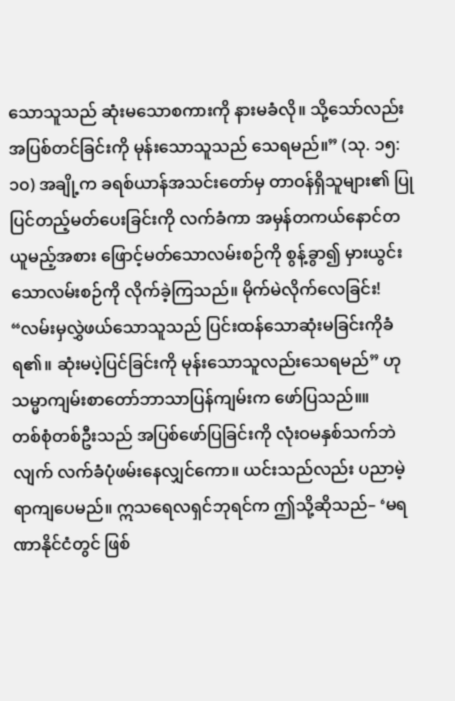သောသူသည် ဆုံးမသောစကားကို နားမခံလို။ သို့သော်လည်း အပြစ်တင်ခြင်းကို မုန်းသောသူသည် သေရမည်။” (သု. ၁၅:၁၀) အချို့က ခရစ်ယာန်အသင်းတော်မှ တာဝန်ရှိသူများ၏ ပြုပြင်တည့်မတ်ပေးခြင်းကို လက်ခံကာ အမှန်တကယ်နောင်တယူမည့်အစား ဖြောင့်မတ်သောလမ်းစဉ်ကို စွန့်ခွာ၍ မှားယွင်းသောလမ်းစဉ်ကို လိုက်ခဲ့ကြသည်။ မိုက်မဲလိုက်လေခြင်း! “လမ်းမှလွှဲဖယ်သောသူသည် ပြင်းထန်သောဆုံးမခြင်းကိုခံရ၏။ ဆုံးမပဲ့ပြင်ခြင်းကို မုန်းသောသူလည်းသေရမည်” ဟု သမ္မာကျမ်းစာတော်ဘာသာပြန်ကျမ်းက ဖော်ပြသည်။။
တစ်စုံတစ်ဦးသည် အပြစ်ဖော်ပြခြင်းကို လုံးဝမနှစ်သက်ဘဲလျက် လက်ခံပုံဖမ်းနေလျှင်ကော။ ယင်းသည်လည်း ပညာမဲ့ရာကျပေမည်။ ဣသရေလရှင်ဘုရင်က ဤသို့ဆိုသည်– ‘မရဏာနိုင်ငံတွင် ဖြစ်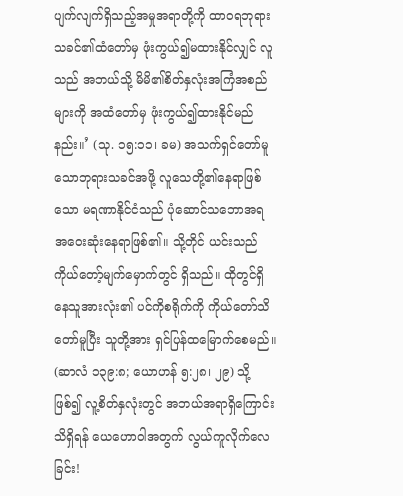ပျက်လျက်ရှိသည့်အမှုအရာတို့ကို ထာဝရဘုရားသခင်၏ထံတော်မှ ဖုံးကွယ်၍မထားနိုင်လျှင် လူသည် အဘယ်သို့ မိမိ၏စိတ်နှလုံးအကြံအစည်များကို အထံတော်မှ ဖုံးကွယ်၍ထားနိုင်မည်နည်း။’ (သု. ၁၅:၁၁၊ ခမ) အသက်ရှင်တော်မူသောဘုရားသခင်အဖို့ လူသေတို့၏နေရာဖြစ်သော မရဏာနိုင်ငံသည် ပုံဆောင်သဘောအရ အဝေးဆုံးနေရာဖြစ်၏။ သို့တိုင် ယင်းသည် ကိုယ်တော့်မျက်မှောက်တွင် ရှိသည်။ ထိုတွင်ရှိနေသူအားလုံး၏ ပင်ကိုစရိုက်ကို ကိုယ်တော်သိတော်မူပြီး သူတို့အား ရှင်ပြန်ထမြောက်စေမည်။ (ဆာလံ ၁၃၉:၈; ယောဟန် ၅:၂၈၊ ၂၉) သို့ဖြစ်၍ လူ့စိတ်နှလုံးတွင် အဘယ်အရာရှိကြောင်း သိရှိရန် ယေဟောဝါအတွက် လွယ်ကူလိုက်လေခြင်း!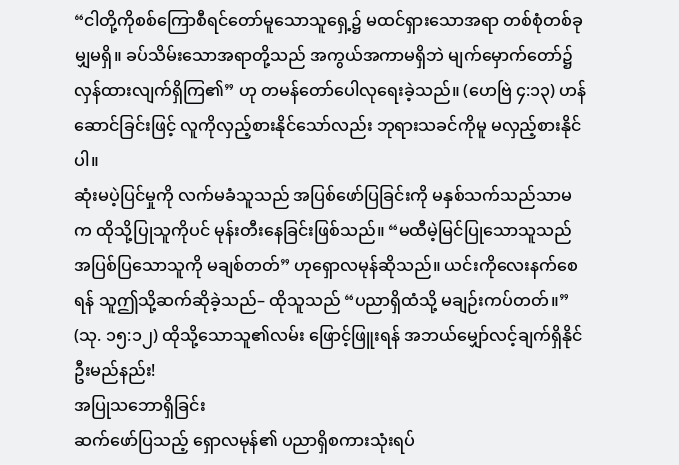“ငါတို့ကိုစစ်ကြောစီရင်တော်မူသောသူရှေ့၌ မထင်ရှားသောအရာ တစ်စုံတစ်ခုမျှမရှိ။ ခပ်သိမ်းသောအရာတို့သည် အကွယ်အကာမရှိဘဲ မျက်မှောက်တော်၌ လှန်ထားလျက်ရှိကြ၏” ဟု တမန်တော်ပေါလုရေးခဲ့သည်။ (ဟေဗြဲ ၄:၁၃) ဟန်ဆောင်ခြင်းဖြင့် လူကိုလှည့်စားနိုင်သော်လည်း ဘုရားသခင်ကိုမူ မလှည့်စားနိုင်ပါ။
ဆုံးမပဲ့ပြင်မှုကို လက်မခံသူသည် အပြစ်ဖော်ပြခြင်းကို မနှစ်သက်သည်သာမက ထိုသို့ပြုသူကိုပင် မုန်းတီးနေခြင်းဖြစ်သည်။ “မထီမဲ့မြင်ပြုသောသူသည် အပြစ်ပြသောသူကို မချစ်တတ်” ဟုရှောလမုန်ဆိုသည်။ ယင်းကိုလေးနက်စေရန် သူဤသို့ဆက်ဆိုခဲ့သည်– ထိုသူသည် “ပညာရှိထံသို့ မချဉ်းကပ်တတ်။” (သု. ၁၅:၁၂) ထိုသို့သောသူ၏လမ်း ဖြောင့်ဖြူးရန် အဘယ်မျှော်လင့်ချက်ရှိနိုင်ဦးမည်နည်း!
အပြုသဘောရှိခြင်း
ဆက်ဖော်ပြသည့် ရှောလမုန်၏ ပညာရှိစကားသုံးရပ်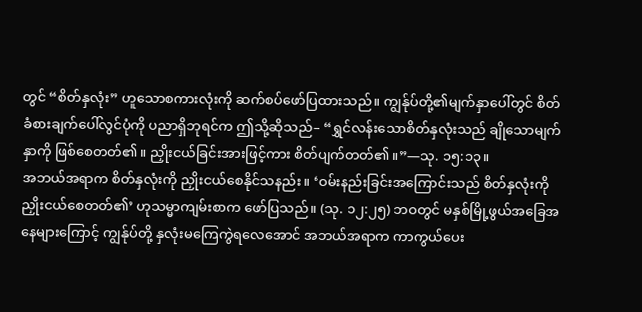တွင် “စိတ်နှလုံး” ဟူသောစကားလုံးကို ဆက်စပ်ဖော်ပြထားသည်။ ကျွန်ုပ်တို့၏မျက်နှာပေါ်တွင် စိတ်ခံစားချက်ပေါ်လွင်ပုံကို ပညာရှိဘုရင်က ဤသို့ဆိုသည်– “ရွှင်လန်းသောစိတ်နှလုံးသည် ချိုသောမျက်နှာကို ဖြစ်စေတတ်၏။ ညှိုးငယ်ခြင်းအားဖြင့်ကား စိတ်ပျက်တတ်၏။”—သု. ၁၅:၁၃။
အဘယ်အရာက စိတ်နှလုံးကို ညှိုးငယ်စေနိုင်သနည်း။ ‘ဝမ်းနည်းခြင်းအကြောင်းသည် စိတ်နှလုံးကို ညှိုးငယ်စေတတ်၏’ ဟုသမ္မာကျမ်းစာက ဖော်ပြသည်။ (သု. ၁၂:၂၅) ဘဝတွင် မနှစ်မြို့ဖွယ်အခြေအနေများကြောင့် ကျွန်ုပ်တို့ နှလုံးမကြေကွဲရလေအောင် အဘယ်အရာက ကာကွယ်ပေး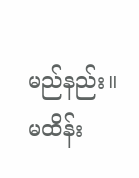မည်နည်း။ မထိန်း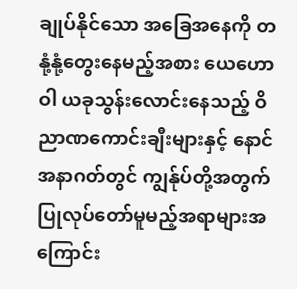ချုပ်နိုင်သော အခြေအနေကို တနုံ့နုံ့တွေးနေမည့်အစား ယေဟောဝါ ယခုသွန်းလောင်းနေသည့် ဝိညာဏကောင်းချီးများနှင့် နောင်အနာဂတ်တွင် ကျွန်ုပ်တို့အတွက် ပြုလုပ်တော်မူမည့်အရာများအကြောင်း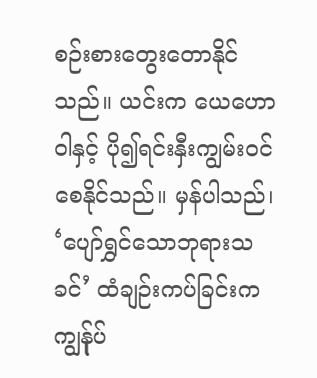စဉ်းစားတွေးတောနိုင်သည်။ ယင်းက ယေဟောဝါနှင့် ပို၍ရင်းနှီးကျွမ်းဝင်စေနိုင်သည်။ မှန်ပါသည်၊ ‘ပျော်ရွှင်သောဘုရားသခင်’ ထံချဉ်းကပ်ခြင်းက ကျွန်ုပ်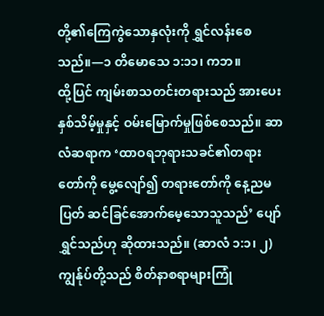တို့၏ကြေကွဲသောနှလုံးကို ရွှင်လန်းစေသည်။—၁ တိမောသေ ၁:၁၁၊ ကဘ။
ထို့ပြင် ကျမ်းစာသတင်းတရားသည် အားပေးနှစ်သိမ့်မှုနှင့် ဝမ်းမြောက်မှုဖြစ်စေသည်။ ဆာလံဆရာက ‘ထာဝရဘုရားသခင်၏တရားတော်ကို မွေ့လျော်၍ တရားတော်ကို နေ့ညမပြတ် ဆင်ခြင်အောက်မေ့သောသူသည်’ ပျော်ရွှင်သည်ဟု ဆိုထားသည်။ (ဆာလံ ၁:၁၊ ၂) ကျွန်ုပ်တို့သည် စိတ်နာစရာများကြုံ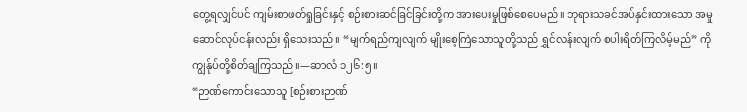တွေ့ရလျှင်ပင် ကျမ်းစာဖတ်ရှုခြင်းနှင့် စဉ်းစားဆင်ခြင်ခြင်းတို့က အားပေးမှုဖြစ်စေပေမည်။ ဘုရားသခင်အပ်နှင်းထားသော အမှုဆောင်လုပ်ငန်းလည်း ရှိသေးသည်။ “မျက်ရည်ကျလျက် မျိုးစေ့ကြဲသောသူတို့သည် ရွှင်လန်းလျက် စပါးရိတ်ကြလိမ့်မည်” ကို ကျွန်ုပ်တို့စိတ်ချကြသည်။—ဆာလံ ၁၂၆:၅။
“ဉာဏ်ကောင်းသောသူ [စဉ်းစားဉာဏ်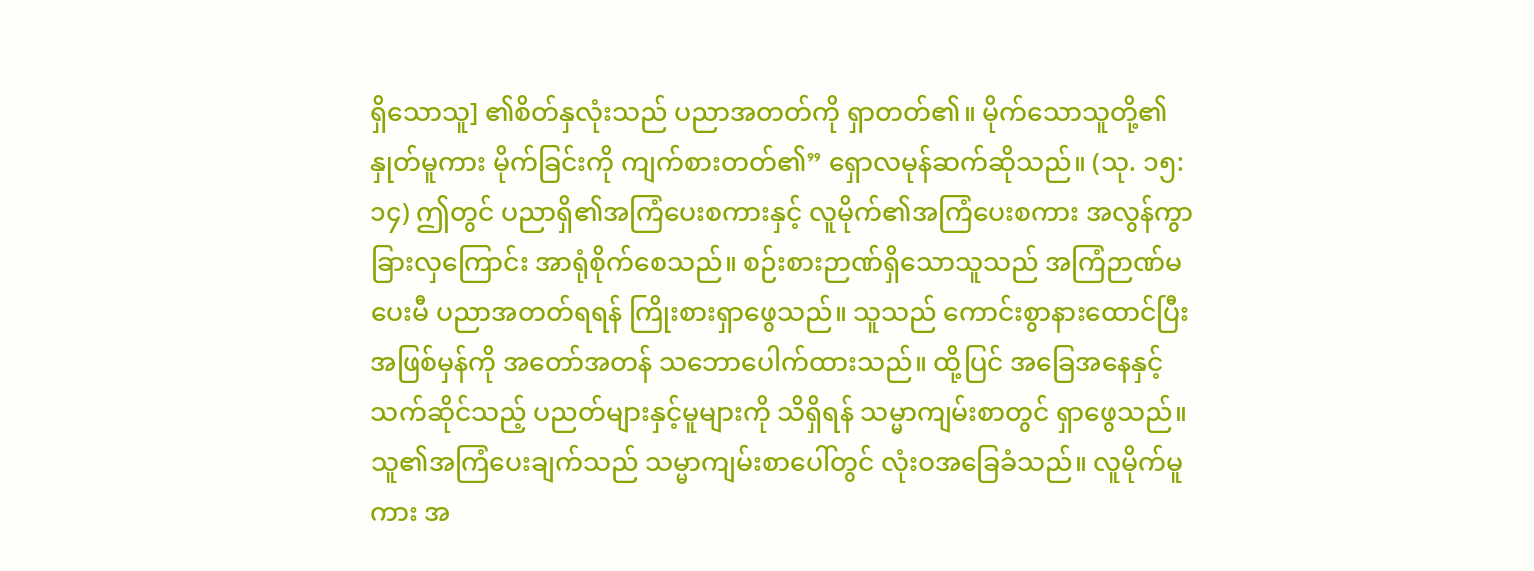ရှိသောသူ] ၏စိတ်နှလုံးသည် ပညာအတတ်ကို ရှာတတ်၏။ မိုက်သောသူတို့၏နှုတ်မူကား မိုက်ခြင်းကို ကျက်စားတတ်၏” ရှောလမုန်ဆက်ဆိုသည်။ (သု. ၁၅:၁၄) ဤတွင် ပညာရှိ၏အကြံပေးစကားနှင့် လူမိုက်၏အကြံပေးစကား အလွန်ကွာခြားလှကြောင်း အာရုံစိုက်စေသည်။ စဉ်းစားဉာဏ်ရှိသောသူသည် အကြံဉာဏ်မပေးမီ ပညာအတတ်ရရန် ကြိုးစားရှာဖွေသည်။ သူသည် ကောင်းစွာနားထောင်ပြီး အဖြစ်မှန်ကို အတော်အတန် သဘောပေါက်ထားသည်။ ထို့ပြင် အခြေအနေနှင့်သက်ဆိုင်သည့် ပညတ်များနှင့်မူများကို သိရှိရန် သမ္မာကျမ်းစာတွင် ရှာဖွေသည်။ သူ၏အကြံပေးချက်သည် သမ္မာကျမ်းစာပေါ်တွင် လုံးဝအခြေခံသည်။ လူမိုက်မူကား အ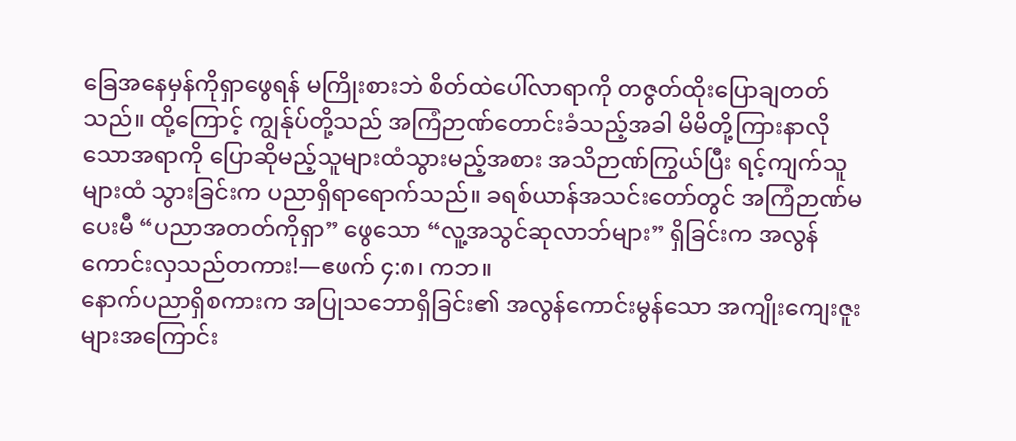ခြေအနေမှန်ကိုရှာဖွေရန် မကြိုးစားဘဲ စိတ်ထဲပေါ်လာရာကို တဇွတ်ထိုးပြောချတတ်သည်။ ထို့ကြောင့် ကျွန်ုပ်တို့သည် အကြံဉာဏ်တောင်းခံသည့်အခါ မိမိတို့ကြားနာလိုသောအရာကို ပြောဆိုမည့်သူများထံသွားမည့်အစား အသိဉာဏ်ကြွယ်ပြီး ရင့်ကျက်သူများထံ သွားခြင်းက ပညာရှိရာရောက်သည်။ ခရစ်ယာန်အသင်းတော်တွင် အကြံဉာဏ်မပေးမီ “ပညာအတတ်ကိုရှာ” ဖွေသော “လူ့အသွင်ဆုလာဘ်များ” ရှိခြင်းက အလွန်ကောင်းလှသည်တကား!—ဧဖက် ၄:၈၊ ကဘ။
နောက်ပညာရှိစကားက အပြုသဘောရှိခြင်း၏ အလွန်ကောင်းမွန်သော အကျိုးကျေးဇူးများအကြောင်း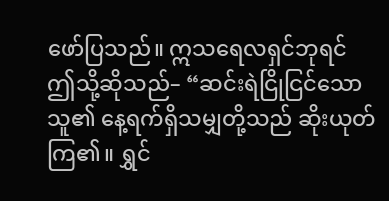ဖော်ပြသည်။ ဣသရေလရှင်ဘုရင် ဤသို့ဆိုသည်– “ဆင်းရဲငြိုငြင်သောသူ၏ နေ့ရက်ရှိသမျှတို့သည် ဆိုးယုတ်ကြ၏။ ရွှင်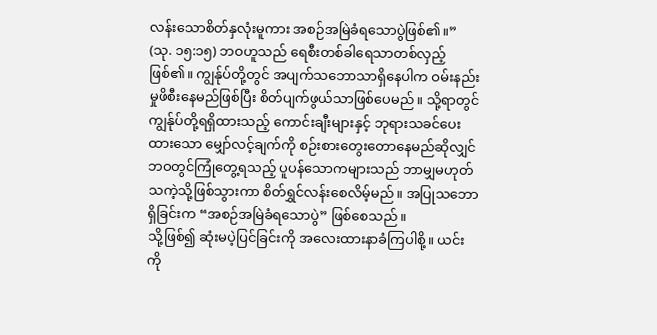လန်းသောစိတ်နှလုံးမူကား အစဉ်အမြဲခံရသောပွဲဖြစ်၏။” (သု. ၁၅:၁၅) ဘဝဟူသည် ရေစီးတစ်ခါရေသာတစ်လှည့်ဖြစ်၏။ ကျွန်ုပ်တို့တွင် အပျက်သဘောသာရှိနေပါက ဝမ်းနည်းမှုဖိစီးနေမည်ဖြစ်ပြီး စိတ်ပျက်ဖွယ်သာဖြစ်ပေမည်။ သို့ရာတွင် ကျွန်ုပ်တို့ရရှိထားသည့် ကောင်းချီးများနှင့် ဘုရားသခင်ပေးထားသော မျှော်လင့်ချက်ကို စဉ်းစားတွေးတောနေမည်ဆိုလျှင် ဘဝတွင်ကြုံတွေ့ရသည့် ပူပန်သောကများသည် ဘာမျှမဟုတ်သကဲ့သို့ဖြစ်သွားကာ စိတ်ရွှင်လန်းစေလိမ့်မည်။ အပြုသဘောရှိခြင်းက “အစဉ်အမြဲခံရသောပွဲ” ဖြစ်စေသည်။
သို့ဖြစ်၍ ဆုံးမပဲ့ပြင်ခြင်းကို အလေးထားနာခံကြပါစို့။ ယင်းကို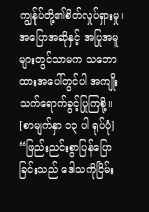ကျွန်ုပ်တို့၏စိတ်လှုပ်ရှားမှု၊ အပြောအဆိုနှင့် အပြုအမူများတွင်သာမက သဘောထားအပေါ်တွင်ပါ အကျိုးသက်ရောက်ခွင့်ပြုကြစို့။
[စာမျက်နှာ ၁၃ ပါ ရုပ်ပုံ]
“ဖြည်းညင်းစွာပြန်ပြောခြင်းသည် ဒေါသကိုငြိမ်း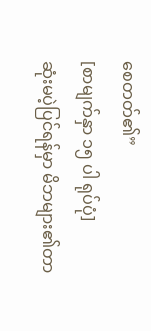စေတတ်၏”
[စာမျက်နှာ ၁၅ ပါ ရုပ်ပုံ]
ဆုံးမပဲ့ပြင်ရန်မှာ မိဘများ၏တာ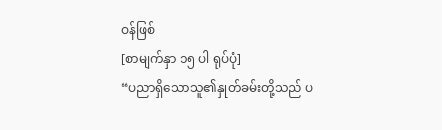ဝန်ဖြစ်
[စာမျက်နှာ ၁၅ ပါ ရုပ်ပုံ]
“ပညာရှိသောသူ၏နှုတ်ခမ်းတို့သည် ပ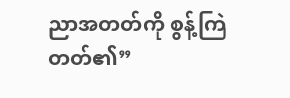ညာအတတ်ကို စွန့်ကြဲတတ်၏”